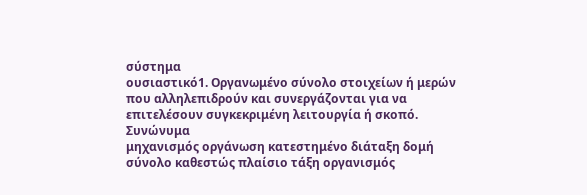σύστημα
ουσιαστικό1. Οργανωμένο σύνολο στοιχείων ή μερών που αλληλεπιδρούν και συνεργάζονται για να επιτελέσουν συγκεκριμένη λειτουργία ή σκοπό.
Συνώνυμα
μηχανισμός οργάνωση κατεστημένο διάταξη δομή σύνολο καθεστώς πλαίσιο τάξη οργανισμός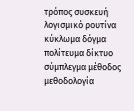τρόπος συσκευή λογισμικό ρουτίνα κύκλωμα δόγμα πολίτευμα δίκτυο σύμπλεγμα μέθοδος μεθοδολογία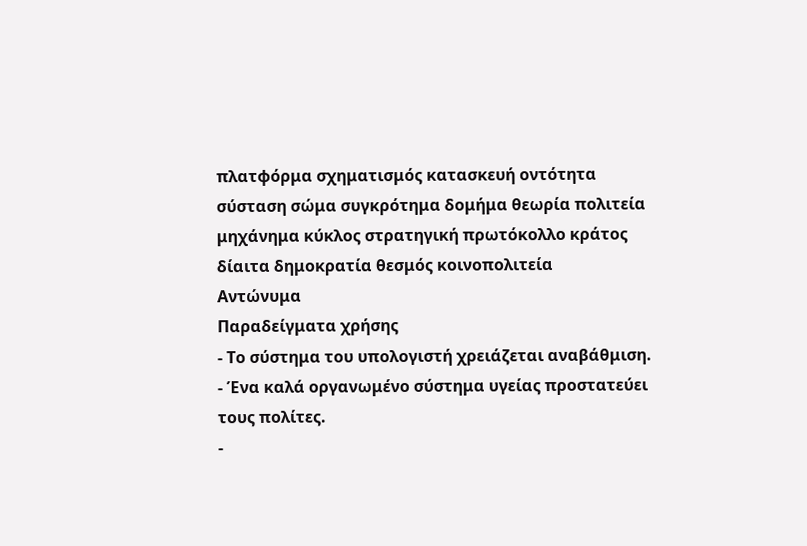πλατφόρμα σχηματισμός κατασκευή οντότητα σύσταση σώμα συγκρότημα δομήμα θεωρία πολιτεία μηχάνημα κύκλος στρατηγική πρωτόκολλο κράτος δίαιτα δημοκρατία θεσμός κοινοπολιτεία
Αντώνυμα
Παραδείγματα χρήσης
- Το σύστημα του υπολογιστή χρειάζεται αναβάθμιση.
- Ένα καλά οργανωμένο σύστημα υγείας προστατεύει τους πολίτες.
-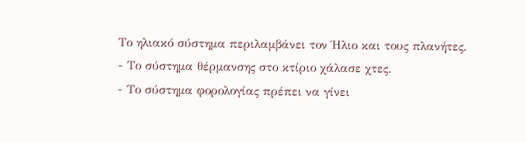Το ηλιακό σύστημα περιλαμβάνει τον Ήλιο και τους πλανήτες.
- Το σύστημα θέρμανσης στο κτίριο χάλασε χτες.
- Το σύστημα φορολογίας πρέπει να γίνει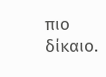πιο δίκαιο.